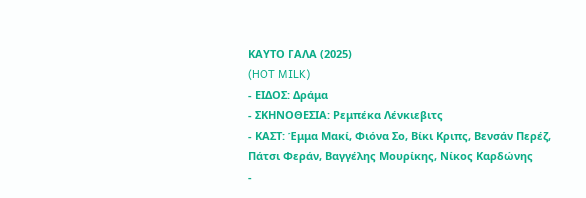ΚΑΥΤΟ ΓΑΛΑ (2025)
(HOT MILK)
- ΕΙΔΟΣ: Δράμα
- ΣΚΗΝΟΘΕΣΙΑ: Ρεμπέκα Λένκιεβιτς
- ΚΑΣΤ: Έμμα Μακί, Φιόνα Σο, Βίκι Κριπς, Βενσάν Περέζ, Πάτσι Φεράν, Βαγγέλης Μουρίκης, Νίκος Καρδώνης
-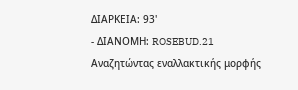ΔΙΑΡΚΕΙΑ: 93'
- ΔΙΑΝΟΜΗ: ROSEBUD.21
Αναζητώντας εναλλακτικής μορφής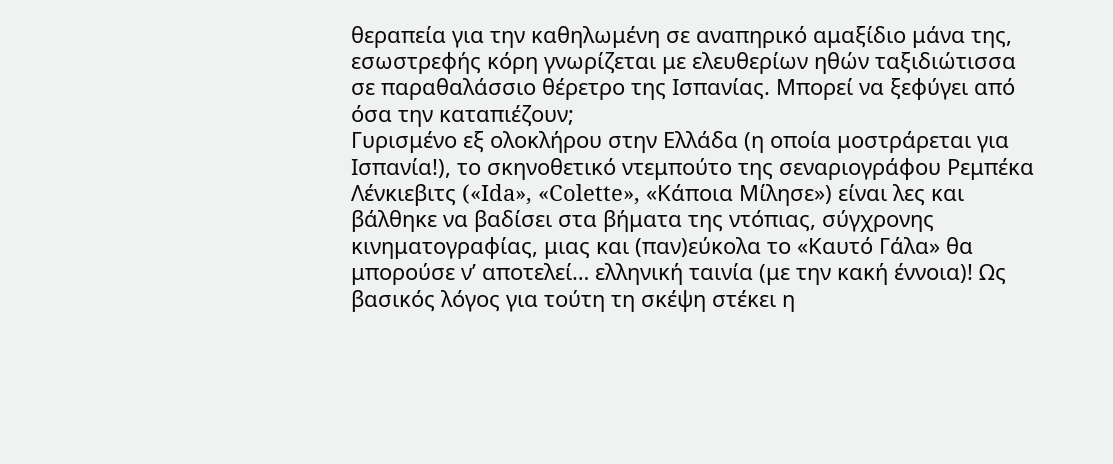θεραπεία για την καθηλωμένη σε αναπηρικό αμαξίδιο μάνα της, εσωστρεφής κόρη γνωρίζεται με ελευθερίων ηθών ταξιδιώτισσα σε παραθαλάσσιο θέρετρο της Ισπανίας. Μπορεί να ξεφύγει από όσα την καταπιέζουν;
Γυρισμένο εξ ολοκλήρου στην Ελλάδα (η οποία μοστράρεται για Ισπανία!), το σκηνοθετικό ντεμπούτο της σεναριογράφου Ρεμπέκα Λένκιεβιτς («Ida», «Colette», «Κάποια Μίλησε») είναι λες και βάλθηκε να βαδίσει στα βήματα της ντόπιας, σύγχρονης κινηματογραφίας, μιας και (παν)εύκολα το «Καυτό Γάλα» θα μπορούσε ν’ αποτελεί… ελληνική ταινία (με την κακή έννοια)! Ως βασικός λόγος για τούτη τη σκέψη στέκει η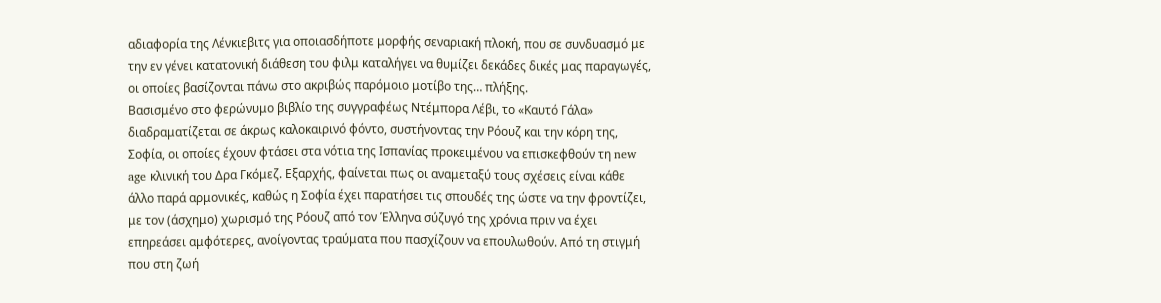αδιαφορία της Λένκιεβιτς για οποιασδήποτε μορφής σεναριακή πλοκή, που σε συνδυασμό με την εν γένει κατατονική διάθεση του φιλμ καταλήγει να θυμίζει δεκάδες δικές μας παραγωγές, οι οποίες βασίζονται πάνω στο ακριβώς παρόμοιο μοτίβο της… πλήξης.
Βασισμένο στο φερώνυμο βιβλίο της συγγραφέως Ντέμπορα Λέβι, το «Καυτό Γάλα» διαδραματίζεται σε άκρως καλοκαιρινό φόντο, συστήνοντας την Ρόουζ και την κόρη της, Σοφία, οι οποίες έχουν φτάσει στα νότια της Ισπανίας προκειμένου να επισκεφθούν τη new age κλινική του Δρα Γκόμεζ. Εξαρχής, φαίνεται πως οι αναμεταξύ τους σχέσεις είναι κάθε άλλο παρά αρμονικές, καθώς η Σοφία έχει παρατήσει τις σπουδές της ώστε να την φροντίζει, με τον (άσχημο) χωρισμό της Ρόουζ από τον Έλληνα σύζυγό της χρόνια πριν να έχει επηρεάσει αμφότερες, ανοίγοντας τραύματα που πασχίζουν να επουλωθούν. Από τη στιγμή που στη ζωή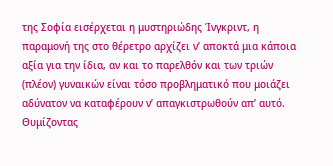της Σοφία εισέρχεται η μυστηριώδης Ίνγκριντ, η παραμονή της στο θέρετρο αρχίζει ν’ αποκτά μια κάποια αξία για την ίδια, αν και το παρελθόν και των τριών (πλέον) γυναικών είναι τόσο προβληματικό που μοιάζει αδύνατον να καταφέρουν ν’ απαγκιστρωθούν απ’ αυτό.
Θυμίζοντας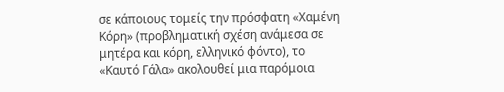σε κάποιους τομείς την πρόσφατη «Χαμένη Κόρη» (προβληματική σχέση ανάμεσα σε μητέρα και κόρη, ελληνικό φόντο), το «Καυτό Γάλα» ακολουθεί μια παρόμοια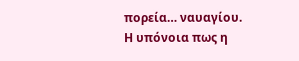πορεία… ναυαγίου. Η υπόνοια πως η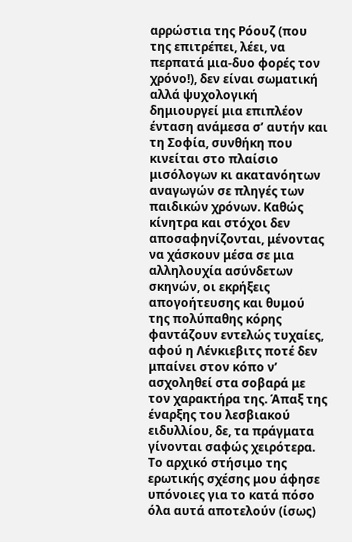αρρώστια της Ρόουζ (που της επιτρέπει, λέει, να περπατά μια-δυο φορές τον χρόνο!), δεν είναι σωματική αλλά ψυχολογική δημιουργεί μια επιπλέον ένταση ανάμεσα σ’ αυτήν και τη Σοφία, συνθήκη που κινείται στο πλαίσιο μισόλογων κι ακατανόητων αναγωγών σε πληγές των παιδικών χρόνων. Καθώς κίνητρα και στόχοι δεν αποσαφηνίζονται, μένοντας να χάσκουν μέσα σε μια αλληλουχία ασύνδετων σκηνών, οι εκρήξεις απογοήτευσης και θυμού της πολύπαθης κόρης φαντάζουν εντελώς τυχαίες, αφού η Λένκιεβιτς ποτέ δεν μπαίνει στον κόπο ν’ ασχοληθεί στα σοβαρά με τον χαρακτήρα της. Άπαξ της έναρξης του λεσβιακού ειδυλλίου, δε, τα πράγματα γίνονται σαφώς χειρότερα.
Το αρχικό στήσιμο της ερωτικής σχέσης μου άφησε υπόνοιες για το κατά πόσο όλα αυτά αποτελούν (ίσως)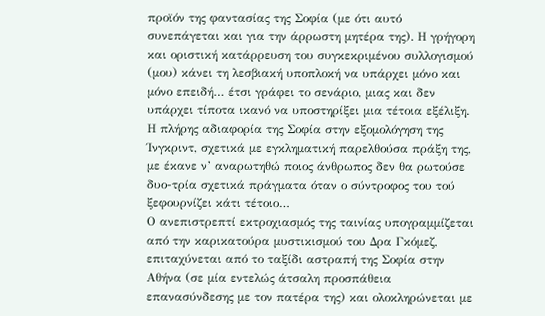προϊόν της φαντασίας της Σοφία (με ότι αυτό συνεπάγεται και για την άρρωστη μητέρα της). Η γρήγορη και οριστική κατάρρευση του συγκεκριμένου συλλογισμού (μου) κάνει τη λεσβιακή υποπλοκή να υπάρχει μόνο και μόνο επειδή… έτσι γράφει το σενάριο, μιας και δεν υπάρχει τίποτα ικανό να υποστηρίξει μια τέτοια εξέλιξη. Η πλήρης αδιαφορία της Σοφία στην εξομολόγηση της Ίνγκριντ, σχετικά με εγκληματική παρελθούσα πράξη της, με έκανε ν’ αναρωτηθώ ποιος άνθρωπος δεν θα ρωτούσε δυο-τρία σχετικά πράγματα όταν ο σύντροφος του τού ξεφουρνίζει κάτι τέτοιο…
Ο ανεπιστρεπτί εκτροχιασμός της ταινίας υπογραμμίζεται από την καρικατούρα μυστικισμού του Δρα Γκόμεζ, επιταχύνεται από το ταξίδι αστραπή της Σοφία στην Αθήνα (σε μία εντελώς άτσαλη προσπάθεια επανασύνδεσης με τον πατέρα της) και ολοκληρώνεται με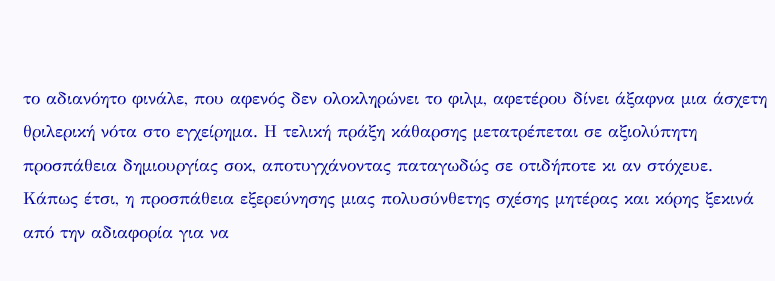το αδιανόητο φινάλε, που αφενός δεν ολοκληρώνει το φιλμ, αφετέρου δίνει άξαφνα μια άσχετη θριλερική νότα στο εγχείρημα. Η τελική πράξη κάθαρσης μετατρέπεται σε αξιολύπητη προσπάθεια δημιουργίας σοκ, αποτυγχάνοντας παταγωδώς σε οτιδήποτε κι αν στόχευε. Κάπως έτσι, η προσπάθεια εξερεύνησης μιας πολυσύνθετης σχέσης μητέρας και κόρης ξεκινά από την αδιαφορία για να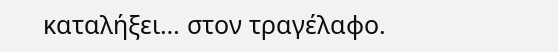καταλήξει… στον τραγέλαφο.